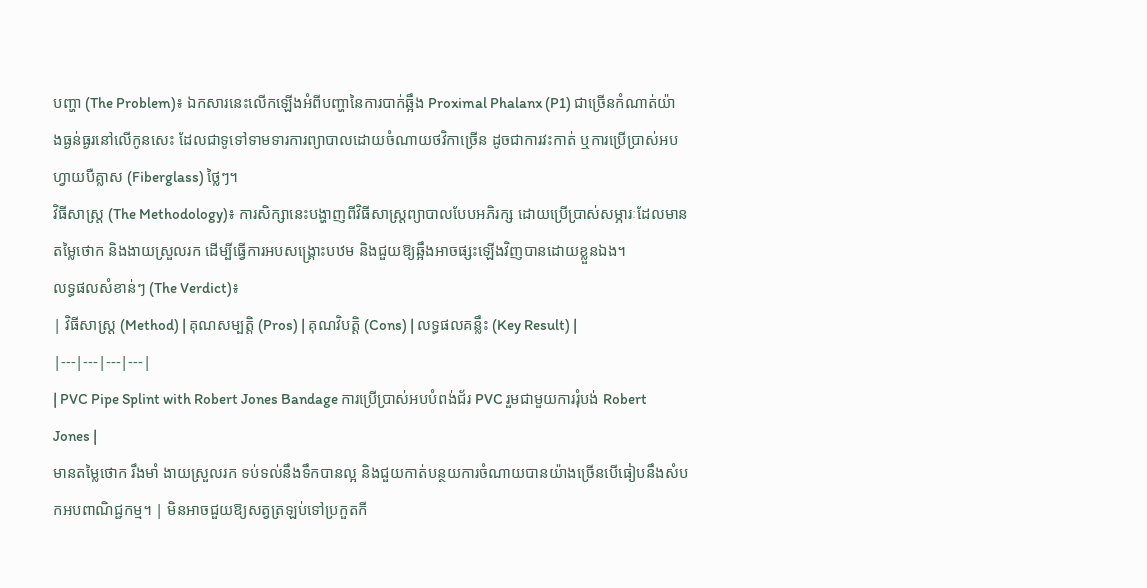បញ្ហា (The Problem)៖ ឯកសារនេះលើកឡើងអំពីបញ្ហានៃការបាក់ឆ្អឹង Proximal Phalanx (P1) ជាច្រើនកំណាត់យ៉ាងធ្ងន់ធ្ងរនៅលើកូនសេះ ដែលជាទូទៅទាមទារការព្យាបាលដោយចំណាយថវិកាច្រើន ដូចជាការវះកាត់ ឬការប្រើប្រាស់អបហ្វាយបឺគ្លាស (Fiberglass) ថ្លៃៗ។
វិធីសាស្ត្រ (The Methodology)៖ ការសិក្សានេះបង្ហាញពីវិធីសាស្ត្រព្យាបាលបែបអភិរក្ស ដោយប្រើប្រាស់សម្ភារៈដែលមានតម្លៃថោក និងងាយស្រួលរក ដើម្បីធ្វើការអបសង្រ្គោះបឋម និងជួយឱ្យឆ្អឹងអាចផ្សះឡើងវិញបានដោយខ្លួនឯង។
លទ្ធផលសំខាន់ៗ (The Verdict)៖
| វិធីសាស្ត្រ (Method) | គុណសម្បត្តិ (Pros) | គុណវិបត្តិ (Cons) | លទ្ធផលគន្លឹះ (Key Result) |
|---|---|---|---|
| PVC Pipe Splint with Robert Jones Bandage ការប្រើប្រាស់អបបំពង់ជ័រ PVC រួមជាមួយការរុំបង់ Robert Jones |
មានតម្លៃថោក រឹងមាំ ងាយស្រួលរក ទប់ទល់នឹងទឹកបានល្អ និងជួយកាត់បន្ថយការចំណាយបានយ៉ាងច្រើនបើធៀបនឹងសំបកអបពាណិជ្ជកម្ម។ | មិនអាចជួយឱ្យសត្វត្រឡប់ទៅប្រកួតកី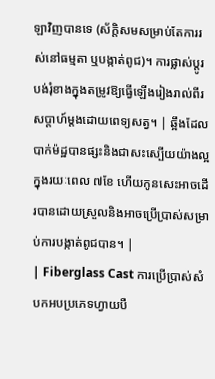ឡាវិញបានទេ (ស័ក្តិសមសម្រាប់តែការរស់នៅធម្មតា ឬបង្កាត់ពូជ)។ ការផ្លាស់ប្តូរបង់រុំខាងក្នុងតម្រូវឱ្យធ្វើឡើងរៀងរាល់ពីរសប្តាហ៍ម្តងដោយពេទ្យសត្វ។ | ឆ្អឹងដែលបាក់ម៉ដ្ឋបានផ្សះនិងជាសះស្បើយយ៉ាងល្អក្នុងរយៈពេល ៧ខែ ហើយកូនសេះអាចដើរបានដោយស្រួលនិងអាចប្រើប្រាស់សម្រាប់ការបង្កាត់ពូជបាន។ |
| Fiberglass Cast ការប្រើប្រាស់សំបកអបប្រភេទហ្វាយបឺ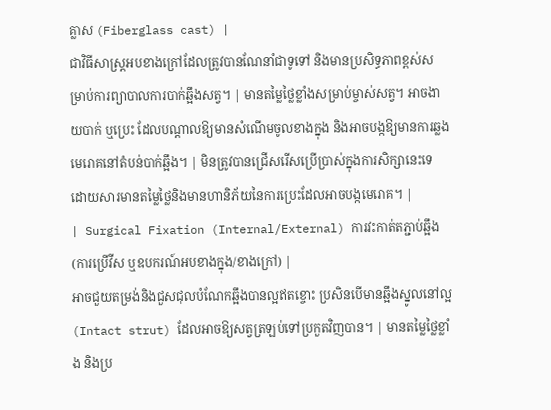គ្លាស (Fiberglass cast) |
ជាវិធីសាស្រ្តអបខាងក្រៅដែលត្រូវបានណែនាំជាទូទៅ និងមានប្រសិទ្ធភាពខ្ពស់សម្រាប់ការព្យាបាលការបាក់ឆ្អឹងសត្វ។ | មានតម្លៃថ្លៃខ្លាំងសម្រាប់ម្ចាស់សត្វ។ អាចងាយបាក់ ឬប្រេះ ដែលបណ្តាលឱ្យមានសំណើមចូលខាងក្នុង និងអាចបង្កឱ្យមានការឆ្លងមេរោគនៅតំបន់បាក់ឆ្អឹង។ | មិនត្រូវបានជ្រើសរើសប្រើប្រាស់ក្នុងការសិក្សានេះទេ ដោយសារមានតម្លៃថ្លៃនិងមានហានិភ័យនៃការប្រេះដែលអាចបង្កមេរោគ។ |
| Surgical Fixation (Internal/External) ការវះកាត់តភ្ជាប់ឆ្អឹង (ការប្រើវីស ឬឧបករណ៍អបខាងក្នុង/ខាងក្រៅ) |
អាចជួយតម្រង់និងជួសជុលបំណែកឆ្អឹងបានល្អឥតខ្ចោះ ប្រសិនបើមានឆ្អឹងស្នូលនៅល្អ (Intact strut) ដែលអាចឱ្យសត្វត្រឡប់ទៅប្រកួតវិញបាន។ | មានតម្លៃថ្លៃខ្លាំង និងប្រ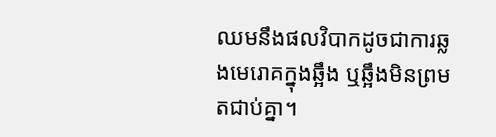ឈមនឹងផលវិបាកដូចជាការឆ្លងមេរោគក្នុងឆ្អឹង ឬឆ្អឹងមិនព្រមតជាប់គ្នា។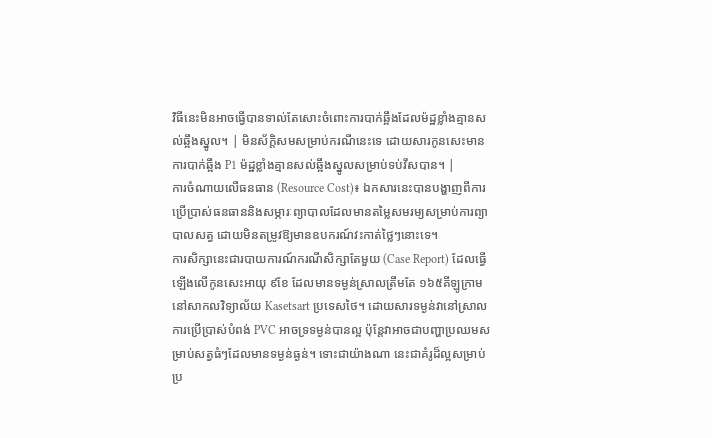វិធីនេះមិនអាចធ្វើបានទាល់តែសោះចំពោះការបាក់ឆ្អឹងដែលម៉ដ្ឋខ្លាំងគ្មានសល់ឆ្អឹងស្នូល។ | មិនស័ក្តិសមសម្រាប់ករណីនេះទេ ដោយសារកូនសេះមានការបាក់ឆ្អឹង P1 ម៉ដ្ឋខ្លាំងគ្មានសល់ឆ្អឹងស្នូលសម្រាប់ទប់វីសបាន។ |
ការចំណាយលើធនធាន (Resource Cost)៖ ឯកសារនេះបានបង្ហាញពីការប្រើប្រាស់ធនធាននិងសម្ភារៈព្យាបាលដែលមានតម្លៃសមរម្យសម្រាប់ការព្យាបាលសត្វ ដោយមិនតម្រូវឱ្យមានឧបករណ៍វះកាត់ថ្លៃៗនោះទេ។
ការសិក្សានេះជារបាយការណ៍ករណីសិក្សាតែមួយ (Case Report) ដែលធ្វើឡើងលើកូនសេះអាយុ ៩ខែ ដែលមានទម្ងន់ស្រាលត្រឹមតែ ១៦៥គីឡូក្រាម នៅសាកលវិទ្យាល័យ Kasetsart ប្រទេសថៃ។ ដោយសារទម្ងន់វានៅស្រាល ការប្រើប្រាស់បំពង់ PVC អាចទ្រទម្ងន់បានល្អ ប៉ុន្តែវាអាចជាបញ្ហាប្រឈមសម្រាប់សត្វធំៗដែលមានទម្ងន់ធ្ងន់។ ទោះជាយ៉ាងណា នេះជាគំរូដ៏ល្អសម្រាប់ប្រ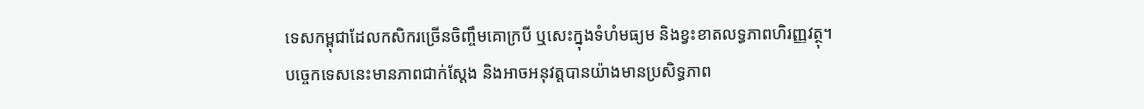ទេសកម្ពុជាដែលកសិករច្រើនចិញ្ចឹមគោក្របី ឬសេះក្នុងទំហំមធ្យម និងខ្វះខាតលទ្ធភាពហិរញ្ញវត្ថុ។
បច្ចេកទេសនេះមានភាពជាក់ស្តែង និងអាចអនុវត្តបានយ៉ាងមានប្រសិទ្ធភាព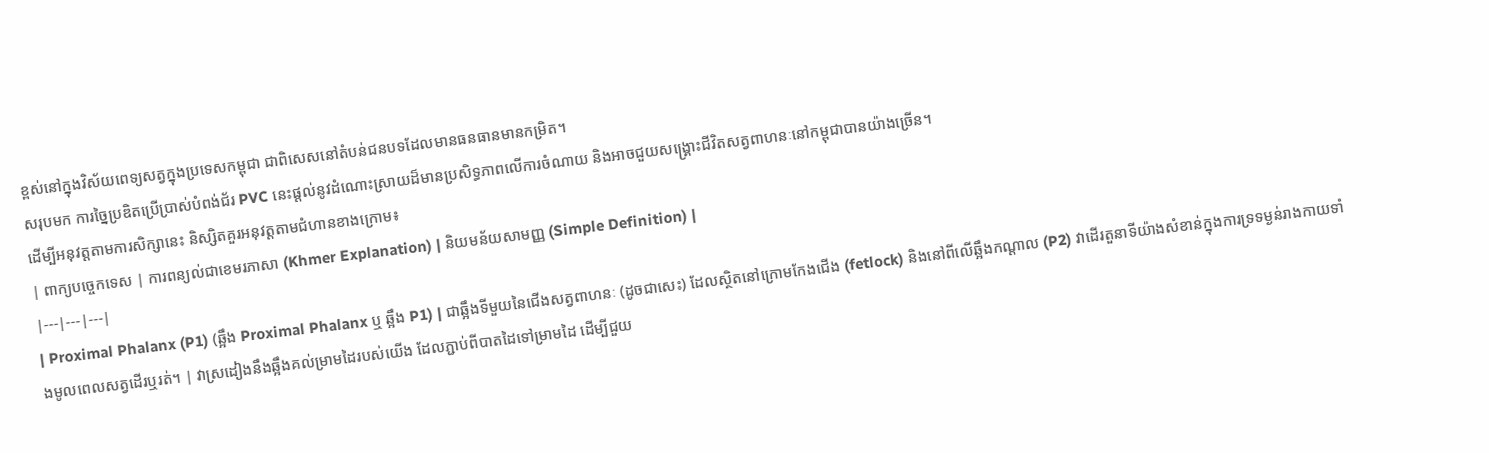ខ្ពស់នៅក្នុងវិស័យពេទ្យសត្វក្នុងប្រទេសកម្ពុជា ជាពិសេសនៅតំបន់ជនបទដែលមានធនធានមានកម្រិត។
សរុបមក ការច្នៃប្រឌិតប្រើប្រាស់បំពង់ជ័រ PVC នេះផ្តល់នូវដំណោះស្រាយដ៏មានប្រសិទ្ធភាពលើការចំណាយ និងអាចជួយសង្គ្រោះជីវិតសត្វពាហនៈនៅកម្ពុជាបានយ៉ាងច្រើន។
ដើម្បីអនុវត្តតាមការសិក្សានេះ និស្សិតគួរអនុវត្តតាមជំហានខាងក្រោម៖
| ពាក្យបច្ចេកទេស | ការពន្យល់ជាខេមរភាសា (Khmer Explanation) | និយមន័យសាមញ្ញ (Simple Definition) |
|---|---|---|
| Proximal Phalanx (P1) (ឆ្អឹង Proximal Phalanx ឬ ឆ្អឹង P1) | ជាឆ្អឹងទីមួយនៃជើងសត្វពាហនៈ (ដូចជាសេះ) ដែលស្ថិតនៅក្រោមកែងជើង (fetlock) និងនៅពីលើឆ្អឹងកណ្តាល (P2) វាដើរតួនាទីយ៉ាងសំខាន់ក្នុងការទ្រទម្ងន់រាងកាយទាំងមូលពេលសត្វដើរឬរត់។ | វាស្រដៀងនឹងឆ្អឹងគល់ម្រាមដៃរបស់យើង ដែលភ្ជាប់ពីបាតដៃទៅម្រាមដៃ ដើម្បីជួយ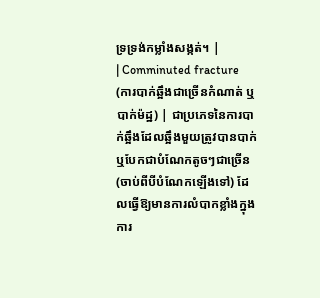ទ្រទ្រង់កម្លាំងសង្កត់។ |
| Comminuted fracture (ការបាក់ឆ្អឹងជាច្រើនកំណាត់ ឬ បាក់ម៉ដ្ឋ) | ជាប្រភេទនៃការបាក់ឆ្អឹងដែលឆ្អឹងមួយត្រូវបានបាក់ ឬបែកជាបំណែកតូចៗជាច្រើន (ចាប់ពីបីបំណែកឡើងទៅ) ដែលធ្វើឱ្យមានការលំបាកខ្លាំងក្នុងការ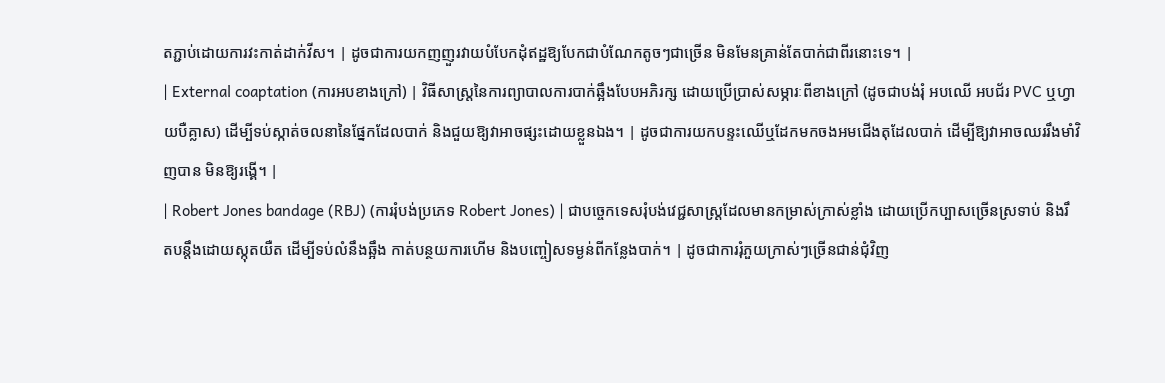តភ្ជាប់ដោយការវះកាត់ដាក់វីស។ | ដូចជាការយកញញួរវាយបំបែកដុំឥដ្ឋឱ្យបែកជាបំណែកតូចៗជាច្រើន មិនមែនគ្រាន់តែបាក់ជាពីរនោះទេ។ |
| External coaptation (ការអបខាងក្រៅ) | វិធីសាស្ត្រនៃការព្យាបាលការបាក់ឆ្អឹងបែបអភិរក្ស ដោយប្រើប្រាស់សម្ភារៈពីខាងក្រៅ (ដូចជាបង់រុំ អបឈើ អបជ័រ PVC ឬហ្វាយបឺគ្លាស) ដើម្បីទប់ស្កាត់ចលនានៃផ្នែកដែលបាក់ និងជួយឱ្យវាអាចផ្សះដោយខ្លួនឯង។ | ដូចជាការយកបន្ទះឈើឬដែកមកចងអមជើងតុដែលបាក់ ដើម្បីឱ្យវាអាចឈររឹងមាំវិញបាន មិនឱ្យរង្គើ។ |
| Robert Jones bandage (RBJ) (ការរុំបង់ប្រភេទ Robert Jones) | ជាបច្ចេកទេសរុំបង់វេជ្ជសាស្ត្រដែលមានកម្រាស់ក្រាស់ខ្លាំង ដោយប្រើកប្បាសច្រើនស្រទាប់ និងរឹតបន្តឹងដោយស្កុតយឺត ដើម្បីទប់លំនឹងឆ្អឹង កាត់បន្ថយការហើម និងបញ្ចៀសទម្ងន់ពីកន្លែងបាក់។ | ដូចជាការរុំភួយក្រាស់ៗច្រើនជាន់ជុំវិញ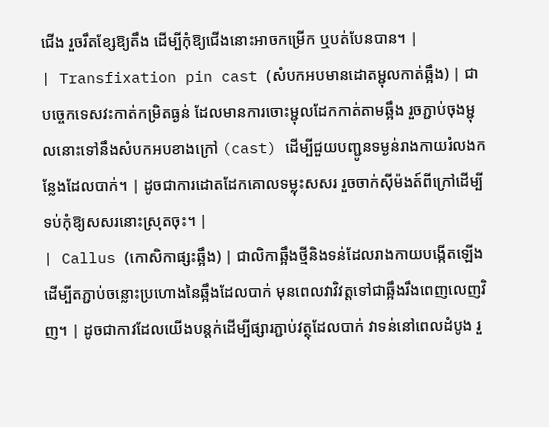ជើង រួចរឹតខ្សែឱ្យតឹង ដើម្បីកុំឱ្យជើងនោះអាចកម្រើក ឬបត់បែនបាន។ |
| Transfixation pin cast (សំបកអបមានដោតម្ជុលកាត់ឆ្អឹង) | ជាបច្ចេកទេសវះកាត់កម្រិតធ្ងន់ ដែលមានការចោះម្ជុលដែកកាត់តាមឆ្អឹង រួចភ្ជាប់ចុងម្ជុលនោះទៅនឹងសំបកអបខាងក្រៅ (cast) ដើម្បីជួយបញ្ជូនទម្ងន់រាងកាយរំលងកន្លែងដែលបាក់។ | ដូចជាការដោតដែកគោលទម្លុះសសរ រួចចាក់ស៊ីម៉ងត៍ពីក្រៅដើម្បីទប់កុំឱ្យសសរនោះស្រុតចុះ។ |
| Callus (កោសិកាផ្សះឆ្អឹង) | ជាលិកាឆ្អឹងថ្មីនិងទន់ដែលរាងកាយបង្កើតឡើងដើម្បីតភ្ជាប់ចន្លោះប្រហោងនៃឆ្អឹងដែលបាក់ មុនពេលវាវិវត្តទៅជាឆ្អឹងរឹងពេញលេញវិញ។ | ដូចជាកាវដែលយើងបន្តក់ដើម្បីផ្សារភ្ជាប់វត្ថុដែលបាក់ វាទន់នៅពេលដំបូង រួ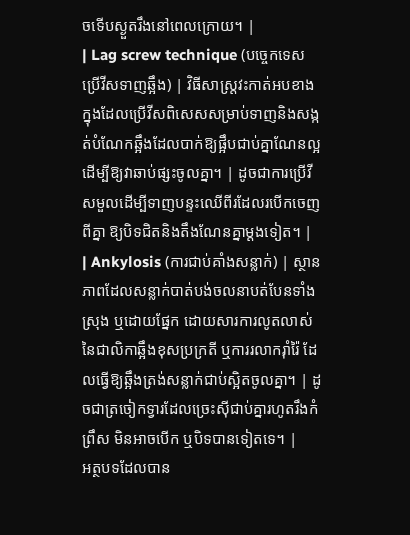ចទើបស្ងួតរឹងនៅពេលក្រោយ។ |
| Lag screw technique (បច្ចេកទេសប្រើវីសទាញឆ្អឹង) | វិធីសាស្ត្រវះកាត់អបខាងក្នុងដែលប្រើវីសពិសេសសម្រាប់ទាញនិងសង្កត់បំណែកឆ្អឹងដែលបាក់ឱ្យផ្អឹបជាប់គ្នាណែនល្អ ដើម្បីឱ្យវាឆាប់ផ្សះចូលគ្នា។ | ដូចជាការប្រើវីសមួលដើម្បីទាញបន្ទះឈើពីរដែលរបើកចេញពីគ្នា ឱ្យបិទជិតនិងតឹងណែនគ្នាម្តងទៀត។ |
| Ankylosis (ការជាប់គាំងសន្លាក់) | ស្ថានភាពដែលសន្លាក់បាត់បង់ចលនាបត់បែនទាំងស្រុង ឬដោយផ្នែក ដោយសារការលូតលាស់នៃជាលិកាឆ្អឹងខុសប្រក្រតី ឬការរលាករ៉ាំរ៉ៃ ដែលធ្វើឱ្យឆ្អឹងត្រង់សន្លាក់ជាប់ស្អិតចូលគ្នា។ | ដូចជាត្រចៀកទ្វារដែលច្រេះស៊ីជាប់គ្នារហូតរឹងកំព្រឹស មិនអាចបើក ឬបិទបានទៀតទេ។ |
អត្ថបទដែលបាន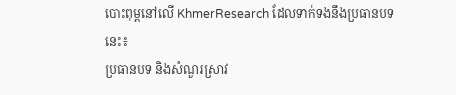បោះពុម្ពនៅលើ KhmerResearch ដែលទាក់ទងនឹងប្រធានបទនេះ៖
ប្រធានបទ និងសំណួរស្រាវ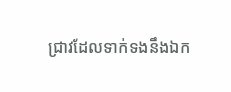ជ្រាវដែលទាក់ទងនឹងឯក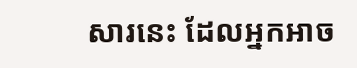សារនេះ ដែលអ្នកអាច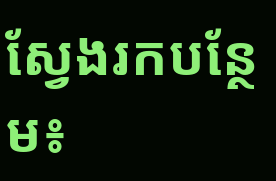ស្វែងរកបន្ថែម៖